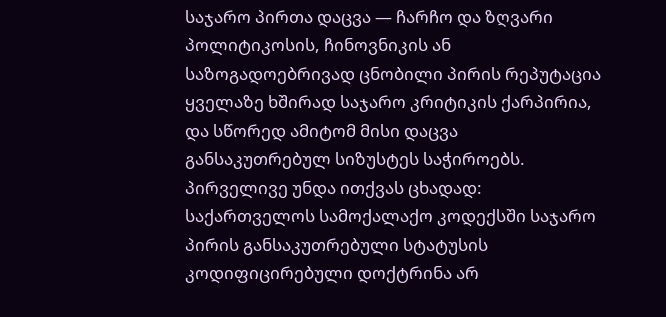საჯარო პირთა დაცვა — ჩარჩო და ზღვარი
პოლიტიკოსის, ჩინოვნიკის ან საზოგადოებრივად ცნობილი პირის რეპუტაცია ყველაზე ხშირად საჯარო კრიტიკის ქარპირია, და სწორედ ამიტომ მისი დაცვა განსაკუთრებულ სიზუსტეს საჭიროებს. პირველივე უნდა ითქვას ცხადად: საქართველოს სამოქალაქო კოდექსში საჯარო პირის განსაკუთრებული სტატუსის კოდიფიცირებული დოქტრინა არ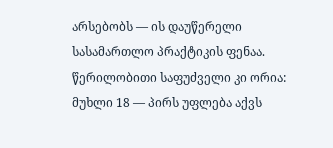არსებობს — ის დაუწერელი სასამართლო პრაქტიკის ფენაა. წერილობითი საფუძველი კი ორია: მუხლი 18 — პირს უფლება აქვს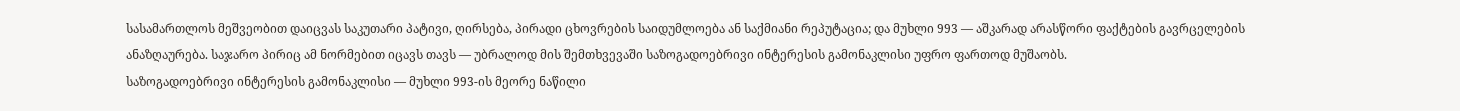სასამართლოს მეშვეობით დაიცვას საკუთარი პატივი, ღირსება, პირადი ცხოვრების საიდუმლოება ან საქმიანი რეპუტაცია; და მუხლი 993 — აშკარად არასწორი ფაქტების გავრცელების ანაზღაურება. საჯარო პირიც ამ ნორმებით იცავს თავს — უბრალოდ მის შემთხვევაში საზოგადოებრივი ინტერესის გამონაკლისი უფრო ფართოდ მუშაობს.
საზოგადოებრივი ინტერესის გამონაკლისი — მუხლი 993-ის მეორე ნაწილი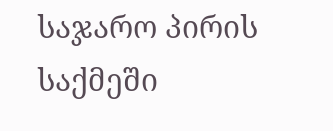საჯარო პირის საქმეში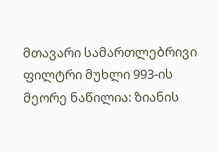მთავარი სამართლებრივი ფილტრი მუხლი 993-ის მეორე ნაწილია: ზიანის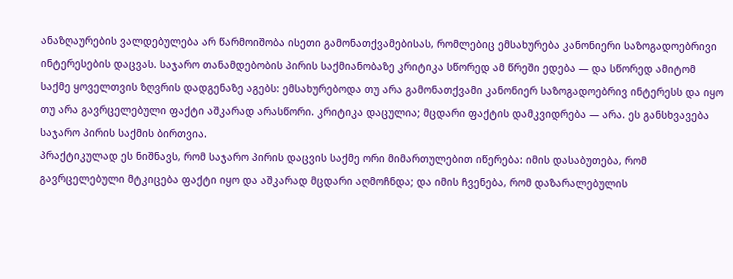ანაზღაურების ვალდებულება არ წარმოიშობა ისეთი გამონათქვამებისას, რომლებიც ემსახურება კანონიერი საზოგადოებრივი ინტერესების დაცვას. საჯარო თანამდებობის პირის საქმიანობაზე კრიტიკა სწორედ ამ წრეში ედება — და სწორედ ამიტომ საქმე ყოველთვის ზღვრის დადგენაზე აგებს: ემსახურებოდა თუ არა გამონათქვამი კანონიერ საზოგადოებრივ ინტერესს და იყო თუ არა გავრცელებული ფაქტი აშკარად არასწორი. კრიტიკა დაცულია; მცდარი ფაქტის დამკვიდრება — არა. ეს განსხვავება საჯარო პირის საქმის ბირთვია.
პრაქტიკულად ეს ნიშნავს, რომ საჯარო პირის დაცვის საქმე ორი მიმართულებით იწერება: იმის დასაბუთება, რომ გავრცელებული მტკიცება ფაქტი იყო და აშკარად მცდარი აღმოჩნდა; და იმის ჩვენება, რომ დაზარალებულის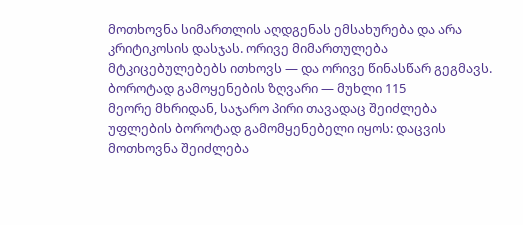მოთხოვნა სიმართლის აღდგენას ემსახურება და არა კრიტიკოსის დასჯას. ორივე მიმართულება მტკიცებულებებს ითხოვს — და ორივე წინასწარ გეგმავს.
ბოროტად გამოყენების ზღვარი — მუხლი 115
მეორე მხრიდან, საჯარო პირი თავადაც შეიძლება უფლების ბოროტად გამომყენებელი იყოს: დაცვის მოთხოვნა შეიძლება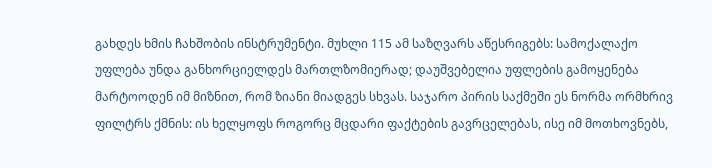გახდეს ხმის ჩახშობის ინსტრუმენტი. მუხლი 115 ამ საზღვარს აწესრიგებს: სამოქალაქო უფლება უნდა განხორციელდეს მართლზომიერად; დაუშვებელია უფლების გამოყენება მარტოოდენ იმ მიზნით, რომ ზიანი მიადგეს სხვას. საჯარო პირის საქმეში ეს ნორმა ორმხრივ ფილტრს ქმნის: ის ხელყოფს როგორც მცდარი ფაქტების გავრცელებას, ისე იმ მოთხოვნებს,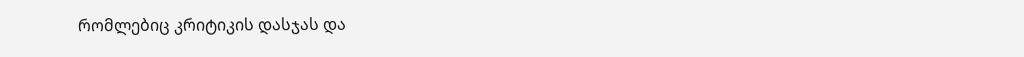რომლებიც კრიტიკის დასჯას და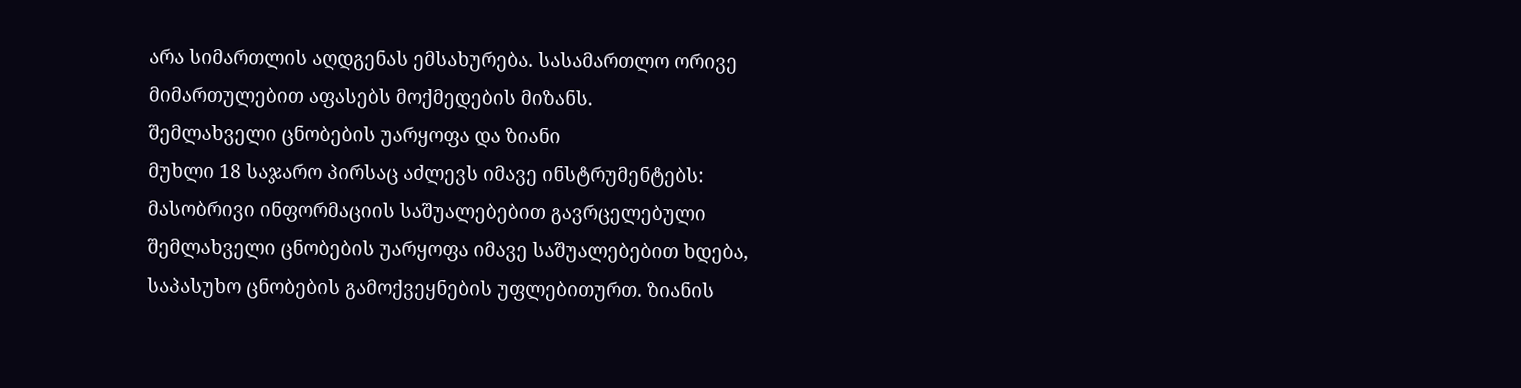არა სიმართლის აღდგენას ემსახურება. სასამართლო ორივე მიმართულებით აფასებს მოქმედების მიზანს.
შემლახველი ცნობების უარყოფა და ზიანი
მუხლი 18 საჯარო პირსაც აძლევს იმავე ინსტრუმენტებს: მასობრივი ინფორმაციის საშუალებებით გავრცელებული შემლახველი ცნობების უარყოფა იმავე საშუალებებით ხდება, საპასუხო ცნობების გამოქვეყნების უფლებითურთ. ზიანის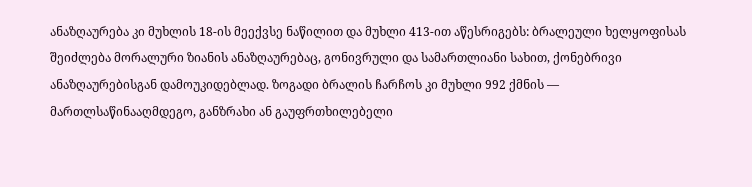ანაზღაურება კი მუხლის 18-ის მეექვსე ნაწილით და მუხლი 413-ით აწესრიგებს: ბრალეული ხელყოფისას შეიძლება მორალური ზიანის ანაზღაურებაც, გონივრული და სამართლიანი სახით, ქონებრივი ანაზღაურებისგან დამოუკიდებლად. ზოგადი ბრალის ჩარჩოს კი მუხლი 992 ქმნის — მართლსაწინააღმდეგო, განზრახი ან გაუფრთხილებელი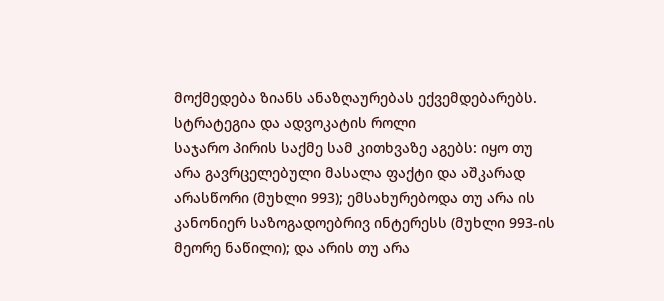მოქმედება ზიანს ანაზღაურებას ექვემდებარებს.
სტრატეგია და ადვოკატის როლი
საჯარო პირის საქმე სამ კითხვაზე აგებს: იყო თუ არა გავრცელებული მასალა ფაქტი და აშკარად არასწორი (მუხლი 993); ემსახურებოდა თუ არა ის კანონიერ საზოგადოებრივ ინტერესს (მუხლი 993-ის მეორე ნაწილი); და არის თუ არა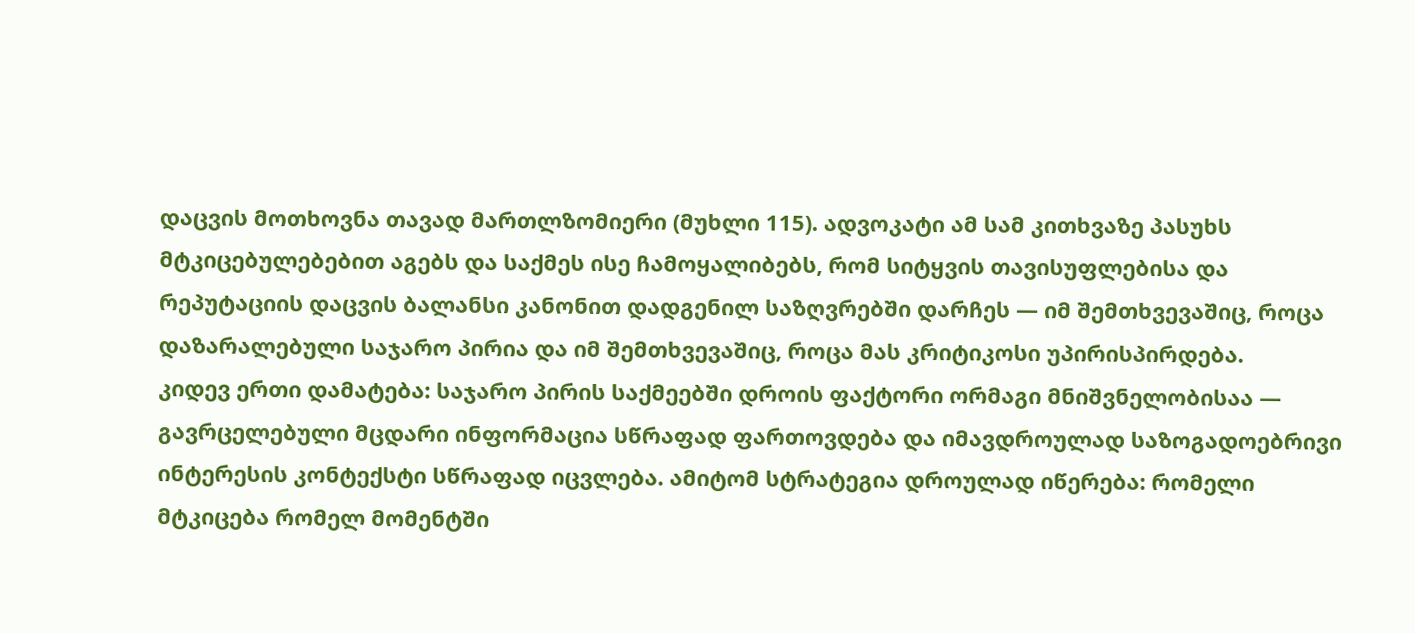დაცვის მოთხოვნა თავად მართლზომიერი (მუხლი 115). ადვოკატი ამ სამ კითხვაზე პასუხს მტკიცებულებებით აგებს და საქმეს ისე ჩამოყალიბებს, რომ სიტყვის თავისუფლებისა და რეპუტაციის დაცვის ბალანსი კანონით დადგენილ საზღვრებში დარჩეს — იმ შემთხვევაშიც, როცა დაზარალებული საჯარო პირია და იმ შემთხვევაშიც, როცა მას კრიტიკოსი უპირისპირდება.
კიდევ ერთი დამატება: საჯარო პირის საქმეებში დროის ფაქტორი ორმაგი მნიშვნელობისაა — გავრცელებული მცდარი ინფორმაცია სწრაფად ფართოვდება და იმავდროულად საზოგადოებრივი ინტერესის კონტექსტი სწრაფად იცვლება. ამიტომ სტრატეგია დროულად იწერება: რომელი მტკიცება რომელ მომენტში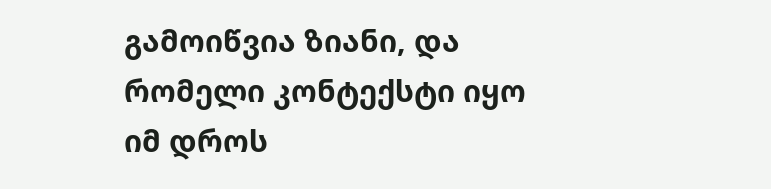გამოიწვია ზიანი, და რომელი კონტექსტი იყო იმ დროს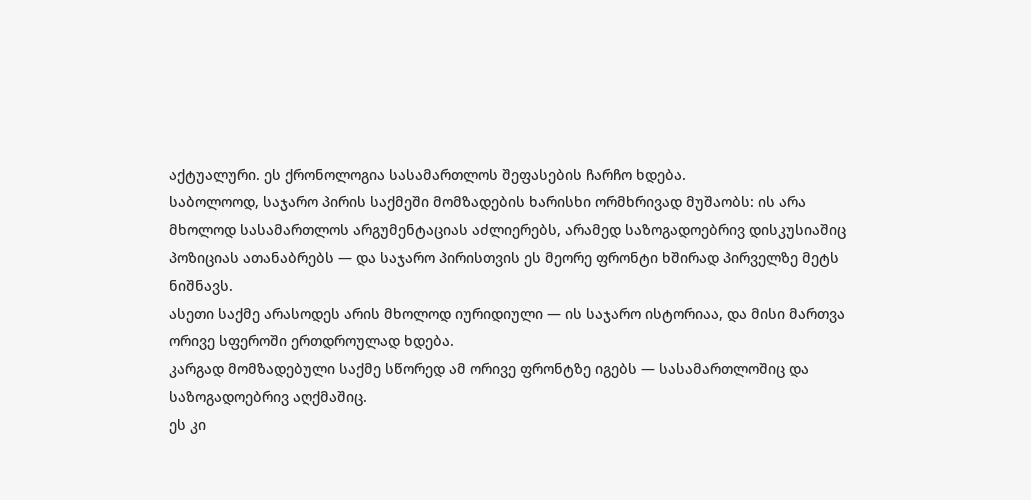აქტუალური. ეს ქრონოლოგია სასამართლოს შეფასების ჩარჩო ხდება.
საბოლოოდ, საჯარო პირის საქმეში მომზადების ხარისხი ორმხრივად მუშაობს: ის არა მხოლოდ სასამართლოს არგუმენტაციას აძლიერებს, არამედ საზოგადოებრივ დისკუსიაშიც პოზიციას ათანაბრებს — და საჯარო პირისთვის ეს მეორე ფრონტი ხშირად პირველზე მეტს ნიშნავს.
ასეთი საქმე არასოდეს არის მხოლოდ იურიდიული — ის საჯარო ისტორიაა, და მისი მართვა ორივე სფეროში ერთდროულად ხდება.
კარგად მომზადებული საქმე სწორედ ამ ორივე ფრონტზე იგებს — სასამართლოშიც და საზოგადოებრივ აღქმაშიც.
ეს კი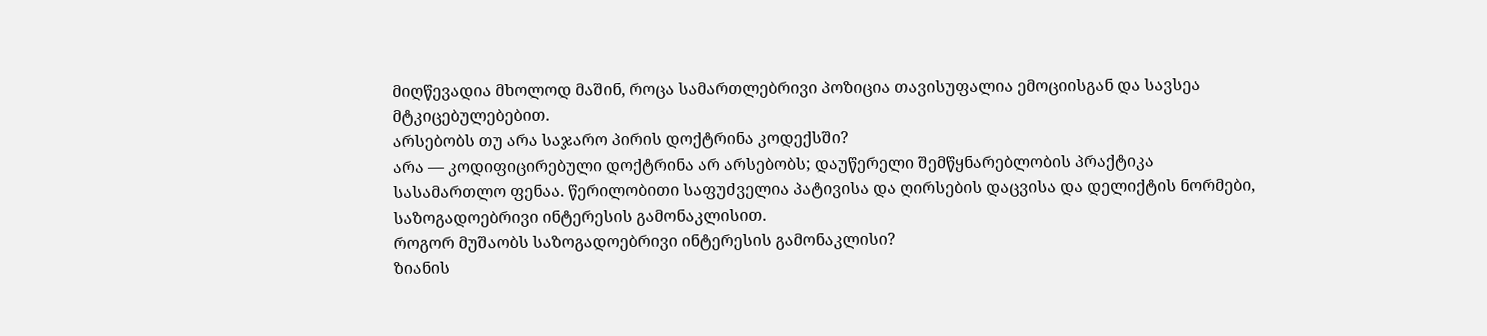მიღწევადია მხოლოდ მაშინ, როცა სამართლებრივი პოზიცია თავისუფალია ემოციისგან და სავსეა მტკიცებულებებით.
არსებობს თუ არა საჯარო პირის დოქტრინა კოდექსში?
არა — კოდიფიცირებული დოქტრინა არ არსებობს; დაუწერელი შემწყნარებლობის პრაქტიკა სასამართლო ფენაა. წერილობითი საფუძველია პატივისა და ღირსების დაცვისა და დელიქტის ნორმები, საზოგადოებრივი ინტერესის გამონაკლისით.
როგორ მუშაობს საზოგადოებრივი ინტერესის გამონაკლისი?
ზიანის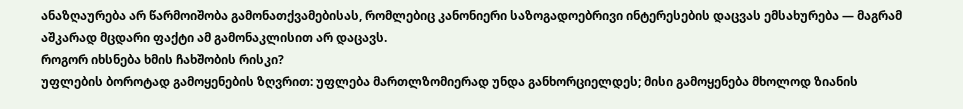ანაზღაურება არ წარმოიშობა გამონათქვამებისას, რომლებიც კანონიერი საზოგადოებრივი ინტერესების დაცვას ემსახურება — მაგრამ აშკარად მცდარი ფაქტი ამ გამონაკლისით არ დაცავს.
როგორ იხსნება ხმის ჩახშობის რისკი?
უფლების ბოროტად გამოყენების ზღვრით: უფლება მართლზომიერად უნდა განხორციელდეს; მისი გამოყენება მხოლოდ ზიანის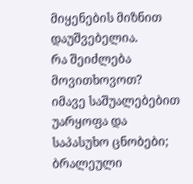მიყენების მიზნით დაუშვებელია.
რა შეიძლება მოვითხოვოთ?
იმავე საშუალებებით უარყოფა და საპასუხო ცნობები; ბრალეული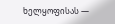ხელყოფისას —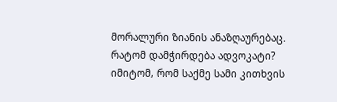მორალური ზიანის ანაზღაურებაც.
რატომ დამჭირდება ადვოკატი?
იმიტომ, რომ საქმე სამი კითხვის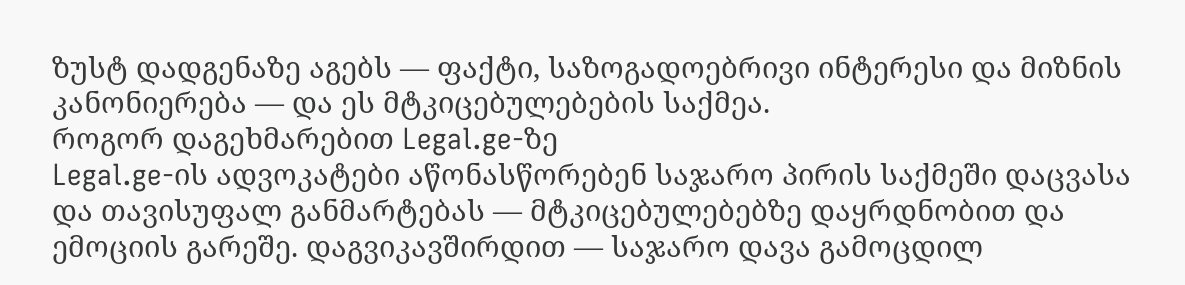ზუსტ დადგენაზე აგებს — ფაქტი, საზოგადოებრივი ინტერესი და მიზნის კანონიერება — და ეს მტკიცებულებების საქმეა.
როგორ დაგეხმარებით Legal.ge-ზე
Legal.ge-ის ადვოკატები აწონასწორებენ საჯარო პირის საქმეში დაცვასა და თავისუფალ განმარტებას — მტკიცებულებებზე დაყრდნობით და ემოციის გარეშე. დაგვიკავშირდით — საჯარო დავა გამოცდილ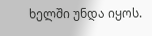ხელში უნდა იყოს.